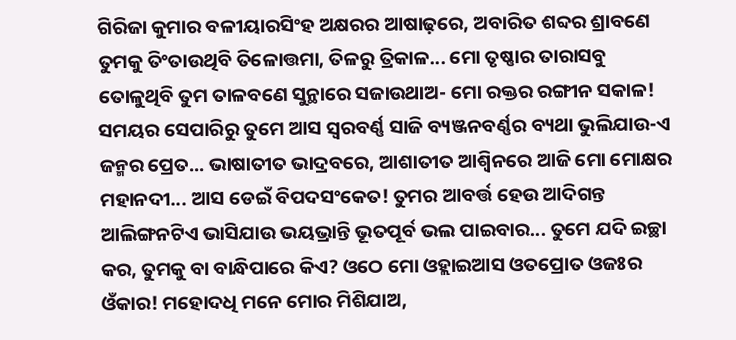ଗିରିଜା କୁମାର ବଳୀୟାରସିଂହ ଅକ୍ଷରର ଆଷାଢ଼ରେ, ଅବାରିତ ଶବ୍ଦର ଶ୍ରାବଣେ ତୁମକୁ ତିଂତାଉଥିବି ତିଳୋତ୍ତମା, ତିଳରୁ ତ୍ରିକାଳ... ମୋ ତୃଷ୍ଣାର ତାରାସବୁ ତୋଳୁଥିବି ତୁମ ତାଳବଣେ ସୁନ୍ଥାରେ ସଜାଉଥାଅ- ମୋ ରକ୍ତର ରଙ୍ଗୀନ ସକାଳ! ସମୟର ସେପାରିରୁ ତୁମେ ଆସ ସ୍ୱରବର୍ଣ୍ଣ ସାଜି ବ୍ୟଞ୍ଜନବର୍ଣ୍ଣର ବ୍ୟଥା ଭୁଲିଯାଉ-ଏ ଜନ୍ମର ପ୍ରେତ... ଭାଷାତୀତ ଭାଦ୍ରବରେ, ଆଶାତୀତ ଆଶ୍ୱିନରେ ଆଜି ମୋ ମୋକ୍ଷର ମହାନଦୀ... ଆସ ଡେଇଁ ବିପଦସଂକେତ! ତୁମର ଆବର୍ତ୍ତ ହେଉ ଆଦିଗନ୍ତ ଆଲିଙ୍ଗନଟିଏ ଭାସିଯାଉ ଭୟଭ୍ରାନ୍ତି ଭୂତପୂର୍ବ ଭଲ ପାଇବାର... ତୁମେ ଯଦି ଇଚ୍ଛା କର, ତୁମକୁ ବା ବାନ୍ଧିପାରେ କିଏ? ଓଠେ ମୋ ଓହ୍ଲାଇଆସ ଓତପ୍ରୋତ ଓଜଃର ଓଁକାର! ମହୋଦଧି ମନେ ମୋର ମିଶିଯାଅ,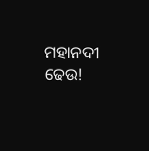ମହାନଦୀ ଢେଉ!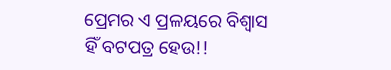ପ୍ରେମର ଏ ପ୍ରଳୟରେ ବିଶ୍ୱାସ ହିଁ ବଟପତ୍ର ହେଉ!!